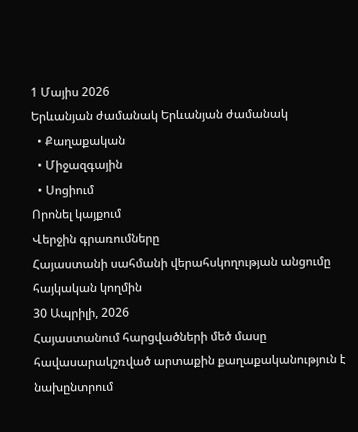1 Մայիս 2026
Երևանյան ժամանակ Երևանյան ժամանակ
  • Քաղաքական
  • Միջազգային
  • Սոցիում
Որոնել կայքում
Վերջին գրառումները
Հայաստանի սահմանի վերահսկողության անցումը հայկական կողմին
30 Ապրիլի, 2026
Հայաստանում հարցվածների մեծ մասը հավասարակշռված արտաքին քաղաքականություն է նախընտրում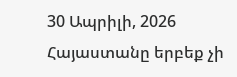30 Ապրիլի, 2026
Հայաստանը երբեք չի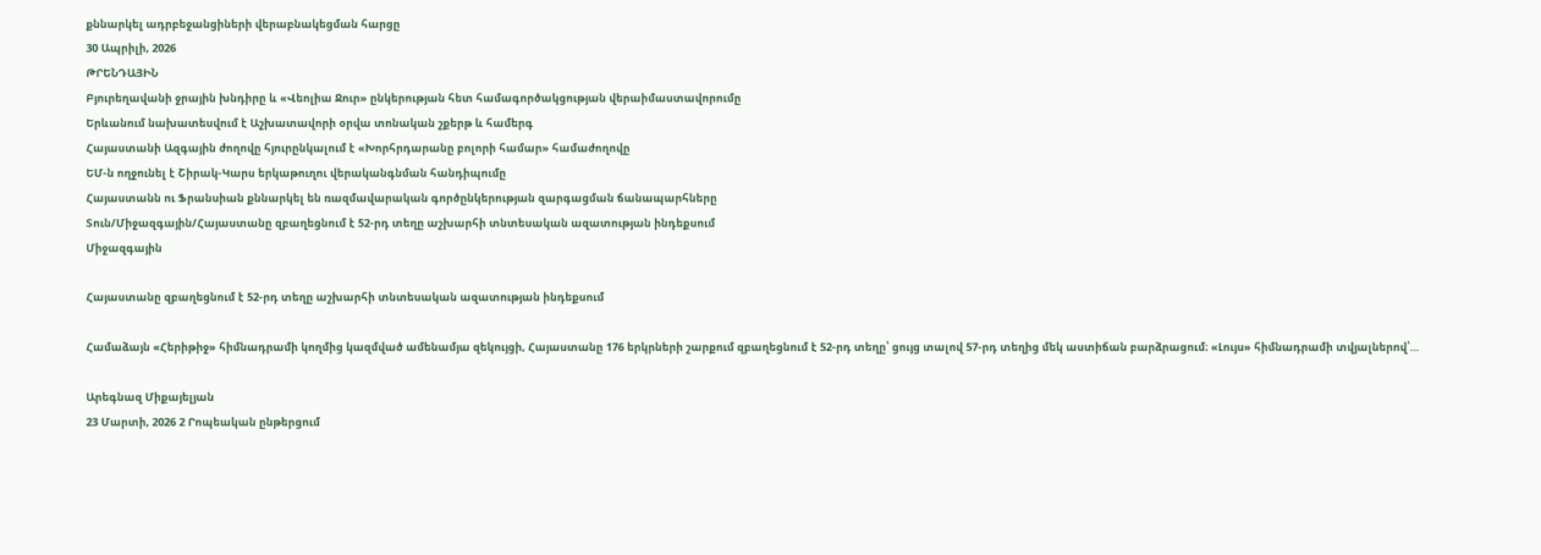քննարկել ադրբեջանցիների վերաբնակեցման հարցը
30 Ապրիլի, 2026
ԹՐԵՆԴԱՅԻՆ
Բյուրեղավանի ջրային խնդիրը և «Վեոլիա Ջուր» ընկերության հետ համագործակցության վերաիմաստավորումը
Երևանում նախատեսվում է Աշխատավորի օրվա տոնական շքերթ և համերգ
Հայաստանի Ազգային ժողովը հյուրընկալում է «Խորհրդարանը բոլորի համար» համաժողովը
ԵՄ-ն ողջունել է Շիրակ-Կարս երկաթուղու վերականգնման հանդիպումը
Հայաստանն ու Ֆրանսիան քննարկել են ռազմավարական գործընկերության զարգացման ճանապարհները
Տուն/Միջազգային/Հայաստանը զբաղեցնում է 52-րդ տեղը աշխարհի տնտեսական ազատության ինդեքսում
Միջազգային

Հայաստանը զբաղեցնում է 52-րդ տեղը աշխարհի տնտեսական ազատության ինդեքսում

Համաձայն «Հերիթիջ» հիմնադրամի կողմից կազմված ամենամյա զեկույցի, Հայաստանը 176 երկրների շարքում զբաղեցնում է 52-րդ տեղը՝ ցույց տալով 57-րդ տեղից մեկ աստիճան բարձրացում։ «Լույս» հիմնադրամի տվյալներով՝...

Արեգնազ Միքայելյան
23 Մարտի, 2026 2 Րոպեական ընթերցում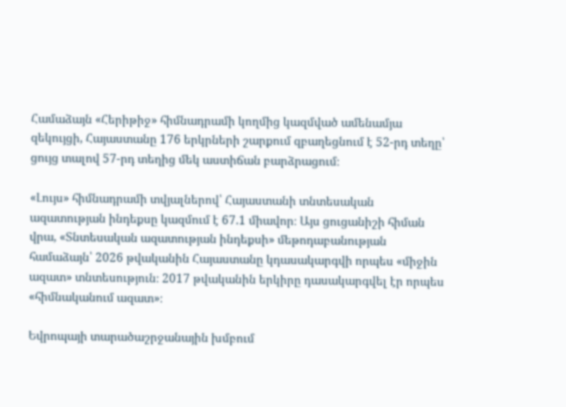Համաձայն «Հերիթիջ» հիմնադրամի կողմից կազմված ամենամյա զեկույցի, Հայաստանը 176 երկրների շարքում զբաղեցնում է 52-րդ տեղը՝ ցույց տալով 57-րդ տեղից մեկ աստիճան բարձրացում։

«Լույս» հիմնադրամի տվյալներով՝ Հայաստանի տնտեսական ազատության ինդեքսը կազմում է 67.1 միավոր։ Այս ցուցանիշի հիման վրա, «Տնտեսական ազատության ինդեքսի» մեթոդաբանության համաձայն՝ 2026 թվականին Հայաստանը կդասակարգվի որպես «միջին ազատ» տնտեսություն։ 2017 թվականին երկիրը դասակարգվել էր որպես «հիմնականում ազատ»։

Եվրոպայի տարածաշրջանային խմբում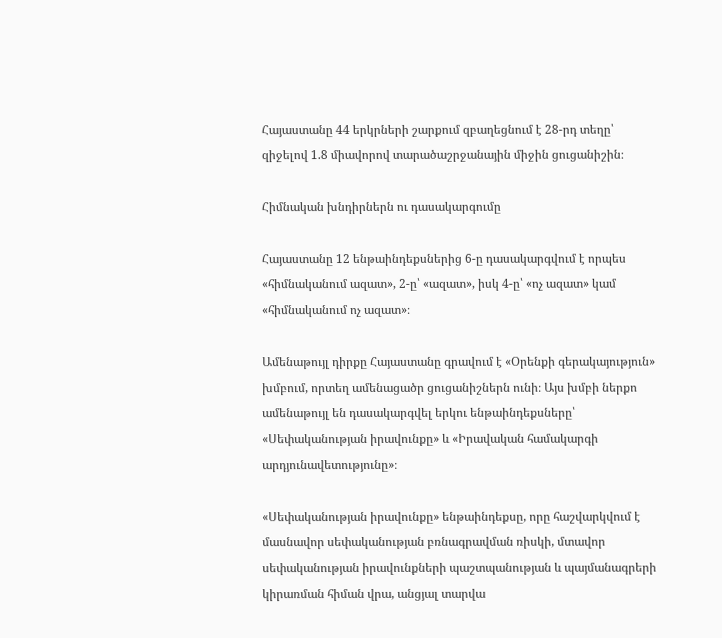Հայաստանը 44 երկրների շարքում զբաղեցնում է 28-րդ տեղը՝ զիջելով 1.8 միավորով տարածաշրջանային միջին ցուցանիշին։

Հիմնական խնդիրներն ու դասակարգումը

Հայաստանը 12 ենթաինդեքսներից 6-ը դասակարգվում է որպես «հիմնականում ազատ», 2-ը՝ «ազատ», իսկ 4-ը՝ «ոչ ազատ» կամ «հիմնականում ոչ ազատ»։

Ամենաթույլ դիրքը Հայաստանը գրավում է «Օրենքի գերակայություն» խմբում, որտեղ ամենացածր ցուցանիշներն ունի։ Այս խմբի ներքո ամենաթույլ են դասակարգվել երկու ենթաինդեքսները՝ «Սեփականության իրավունքը» և «Իրավական համակարգի արդյունավետությունը»։

«Սեփականության իրավունքը» ենթաինդեքսը, որը հաշվարկվում է մասնավոր սեփականության բռնագրավման ռիսկի, մտավոր սեփականության իրավունքների պաշտպանության և պայմանագրերի կիրառման հիման վրա, անցյալ տարվա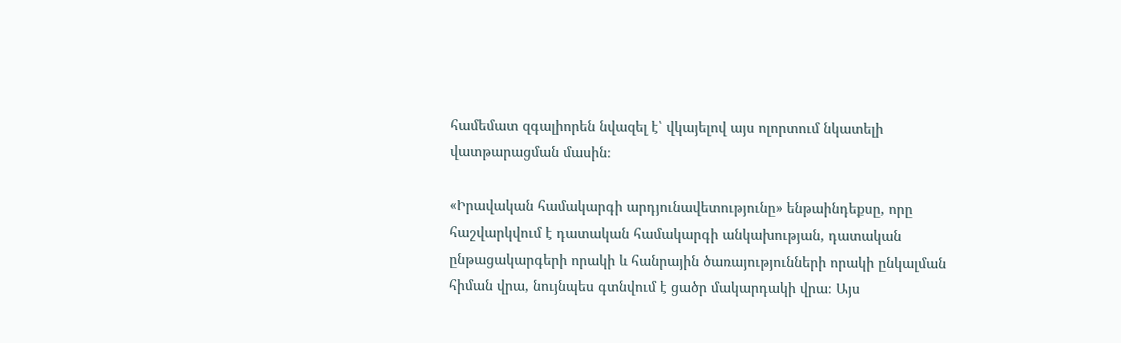համեմատ զգալիորեն նվազել է՝ վկայելով այս ոլորտում նկատելի վատթարացման մասին։

«Իրավական համակարգի արդյունավետությունը» ենթաինդեքսը, որը հաշվարկվում է դատական համակարգի անկախության, դատական ընթացակարգերի որակի և հանրային ծառայությունների որակի ընկալման հիման վրա, նույնպես գտնվում է ցածր մակարդակի վրա։ Այս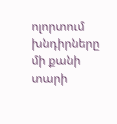ոլորտում խնդիրները մի քանի տարի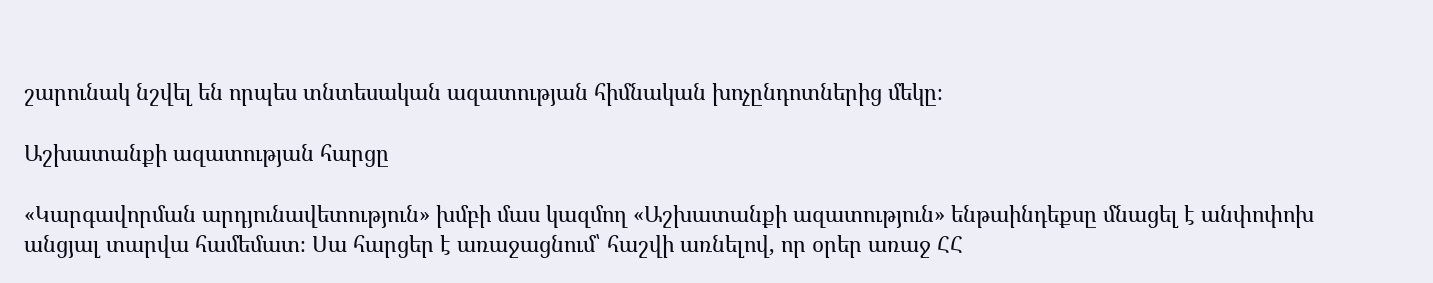շարունակ նշվել են որպես տնտեսական ազատության հիմնական խոչընդոտներից մեկը։

Աշխատանքի ազատության հարցը

«Կարգավորման արդյունավետություն» խմբի մաս կազմող «Աշխատանքի ազատություն» ենթաինդեքսը մնացել է անփոփոխ անցյալ տարվա համեմատ։ Սա հարցեր է առաջացնում՝ հաշվի առնելով, որ օրեր առաջ ՀՀ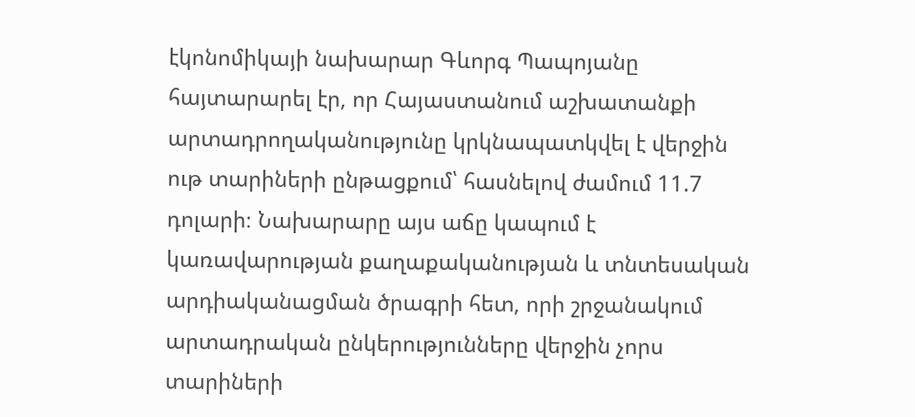էկոնոմիկայի նախարար Գևորգ Պապոյանը հայտարարել էր, որ Հայաստանում աշխատանքի արտադրողականությունը կրկնապատկվել է վերջին ութ տարիների ընթացքում՝ հասնելով ժամում 11.7 դոլարի։ Նախարարը այս աճը կապում է կառավարության քաղաքականության և տնտեսական արդիականացման ծրագրի հետ, որի շրջանակում արտադրական ընկերությունները վերջին չորս տարիների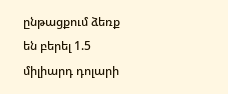ընթացքում ձեռք են բերել 1.5 միլիարդ դոլարի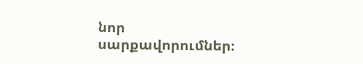նոր սարքավորումներ։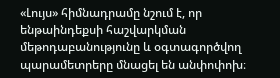«Լույս» հիմնադրամը նշում է, որ ենթաինդեքսի հաշվարկման մեթոդաբանությունը և օգտագործվող պարամետրերը մնացել են անփոփոխ։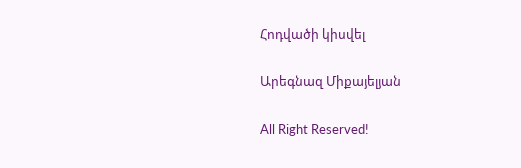Հոդվածի կիսվել

Արեգնազ Միքայելյան

All Right Reserved!